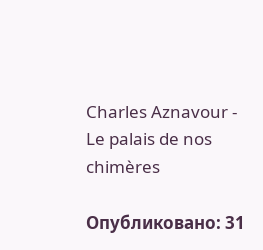Charles Aznavour - Le palais de nos chimères

Опубликовано: 31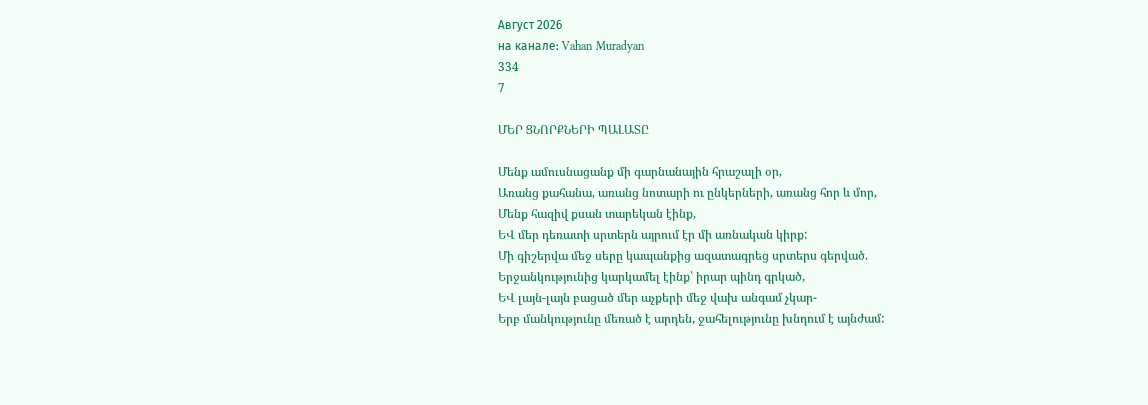Август 2026
на канале: Vahan Muradyan
334
7

ՄԵՐ ՑՆՈՐՔՆԵՐԻ ՊԱԼԱՏԸ

Մենք ամուսնացանք մի գարնանային հրաշալի օր,
Առանց քահանա, առանց նոտարի ու ընկերների, առանց հոր և մոր,
Մենք հազիվ քսան տարեկան էինք,
ԵՎ մեր դեռատի սրտերն այրում էր մի առնական կիրք:
Մի գիշերվա մեջ սերը կապանքից ազատագրեց սրտերս գերված.
Երջանկությունից կարկամել էինք՝ իրար պինդ գրկած,
ԵՎ լայն-լայն բացած մեր աչքերի մեջ վախ անգամ չկար-
Երբ մանկությունը մեռած է արդեն, ջահելությունը խնդում է այնժամ: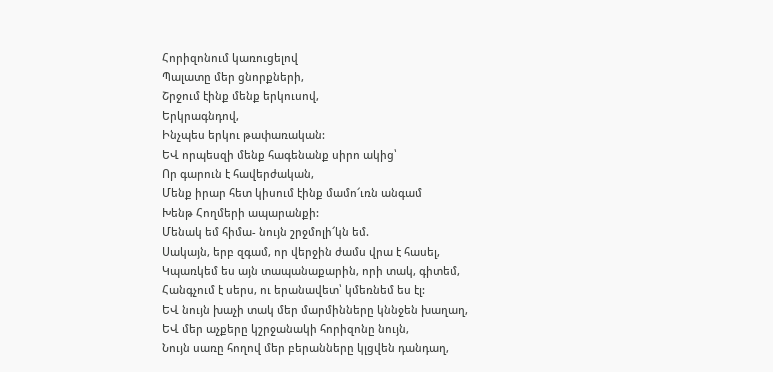Հորիզոնում կառուցելով
Պալատը մեր ցնորքների,
Շրջում էինք մենք երկուսով,
Երկրագնդով,
Ինչպես երկու թափառական:
ԵՎ որպեսզի մենք հագենանք սիրո ակից՝
Որ գարուն է հավերժական,
Մենք իրար հետ կիսում էինք մամո՜ւռն անգամ
Խենթ Հողմերի ապարանքի:
Մենակ եմ հիմա- նույն շրջմոլի՜կն եմ.
Սակայն, երբ զգամ, որ վերջին ժամս վրա է հասել,
Կպառկեմ ես այն տապանաքարին, որի տակ, գիտեմ,
Հանգչում է սերս, ու երանավետ՝ կմեռնեմ ես էլ:
ԵՎ նույն խաչի տակ մեր մարմինները կննջեն խաղաղ,
ԵՎ մեր աչքերը կշրջանակի հորիզոնը նույն,
Նույն սառը հողով մեր բերանները կլցվեն դանդաղ,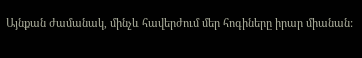Այնքան ժամանակ, մինչև հավերժում մեր հոգիները իրար միանան: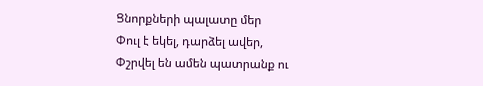Ցնորքների պալատը մեր
Փուլ է եկել, դարձել ավեր,
Փշրվել են ամեն պատրանք ու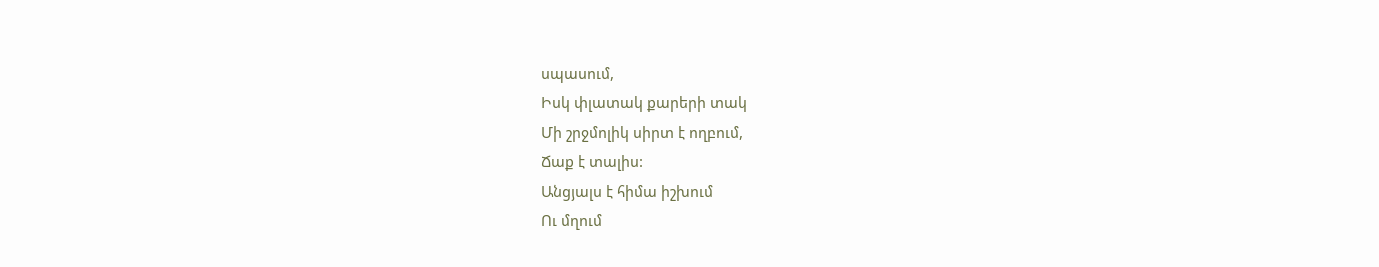սպասում,
Իսկ փլատակ քարերի տակ
Մի շրջմոլիկ սիրտ է ողբում,
Ճաք է տալիս:
Անցյալս է հիմա իշխում
Ու մղում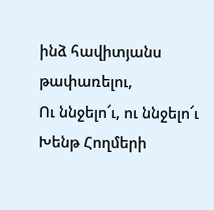ինձ հավիտյանս թափառելու,
Ու ննջելո՜ւ, ու ննջելո՜ւ
Խենթ Հողմերի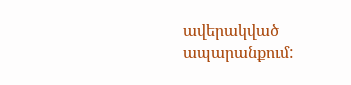ավերակված ապարանքում: